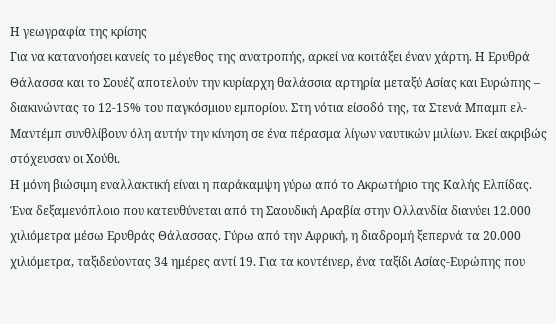Η γεωγραφία της κρίσης
Για να κατανοήσει κανείς το μέγεθος της ανατροπής, αρκεί να κοιτάξει έναν χάρτη. Η Ερυθρά Θάλασσα και το Σουέζ αποτελούν την κυρίαρχη θαλάσσια αρτηρία μεταξύ Ασίας και Ευρώπης – διακινώντας το 12-15% του παγκόσμιου εμπορίου. Στη νότια είσοδό της, τα Στενά Μπαμπ ελ-Μαντέμπ συνθλίβουν όλη αυτήν την κίνηση σε ένα πέρασμα λίγων ναυτικών μιλίων. Εκεί ακριβώς στόχευσαν οι Χούθι.
Η μόνη βιώσιμη εναλλακτική είναι η παράκαμψη γύρω από το Ακρωτήριο της Καλής Ελπίδας. Ένα δεξαμενόπλοιο που κατευθύνεται από τη Σαουδική Αραβία στην Ολλανδία διανύει 12.000 χιλιόμετρα μέσω Ερυθράς Θάλασσας. Γύρω από την Αφρική, η διαδρομή ξεπερνά τα 20.000 χιλιόμετρα, ταξιδεύοντας 34 ημέρες αντί 19. Για τα κοντέινερ, ένα ταξίδι Ασίας-Ευρώπης που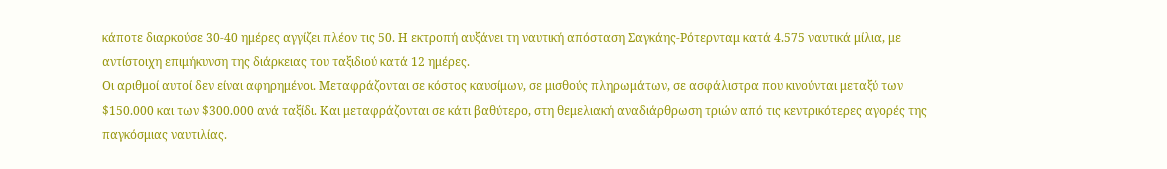κάποτε διαρκούσε 30-40 ημέρες αγγίζει πλέον τις 50. Η εκτροπή αυξάνει τη ναυτική απόσταση Σαγκάης-Ρότερνταμ κατά 4.575 ναυτικά μίλια, με αντίστοιχη επιμήκυνση της διάρκειας του ταξιδιού κατά 12 ημέρες.
Οι αριθμοί αυτοί δεν είναι αφηρημένοι. Μεταφράζονται σε κόστος καυσίμων, σε μισθούς πληρωμάτων, σε ασφάλιστρα που κινούνται μεταξύ των $150.000 και των $300.000 ανά ταξίδι. Και μεταφράζονται σε κάτι βαθύτερο, στη θεμελιακή αναδιάρθρωση τριών από τις κεντρικότερες αγορές της παγκόσμιας ναυτιλίας.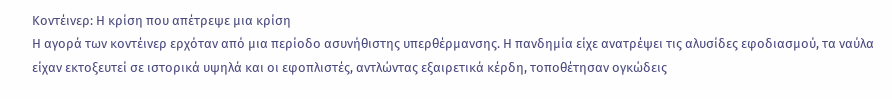Κοντέινερ: Η κρίση που απέτρεψε μια κρίση
Η αγορά των κοντέινερ ερχόταν από μια περίοδο ασυνήθιστης υπερθέρμανσης. Η πανδημία είχε ανατρέψει τις αλυσίδες εφοδιασμού, τα ναύλα είχαν εκτοξευτεί σε ιστορικά υψηλά και οι εφοπλιστές, αντλώντας εξαιρετικά κέρδη, τοποθέτησαν ογκώδεις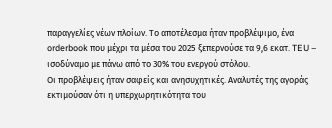παραγγελίες νέων πλοίων. Το αποτέλεσμα ήταν προβλέψιμο, ένα orderbook που μέχρι τα μέσα του 2025 ξεπερνούσε τα 9,6 εκατ. TEU – ισοδύναμο με πάνω από το 30% του ενεργού στόλου.
Οι προβλέψεις ήταν σαφείς και ανησυχητικές. Αναλυτές της αγοράς εκτιμούσαν ότι η υπερχωρητικότητα του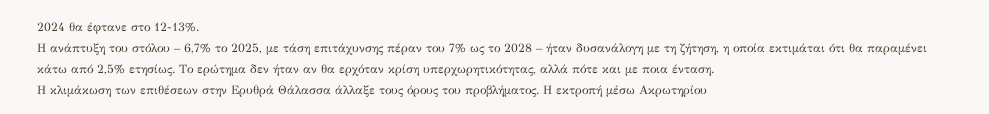2024 θα έφτανε στο 12-13%.
Η ανάπτυξη του στόλου – 6,7% το 2025, με τάση επιτάχυνσης πέραν του 7% ως το 2028 – ήταν δυσανάλογη με τη ζήτηση, η οποία εκτιμάται ότι θα παραμένει κάτω από 2,5% ετησίως. Το ερώτημα δεν ήταν αν θα ερχόταν κρίση υπερχωρητικότητας, αλλά πότε και με ποια ένταση.
Η κλιμάκωση των επιθέσεων στην Ερυθρά Θάλασσα άλλαξε τους όρους του προβλήματος. Η εκτροπή μέσω Ακρωτηρίου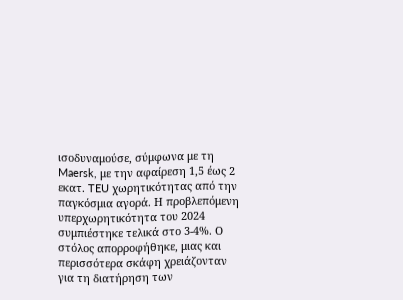ισοδυναμούσε, σύμφωνα με τη Maersk, με την αφαίρεση 1,5 έως 2 εκατ. TEU χωρητικότητας από την παγκόσμια αγορά. Η προβλεπόμενη υπερχωρητικότητα του 2024 συμπιέστηκε τελικά στο 3-4%. Ο στόλος απορροφήθηκε, μιας και περισσότερα σκάφη χρειάζονταν για τη διατήρηση των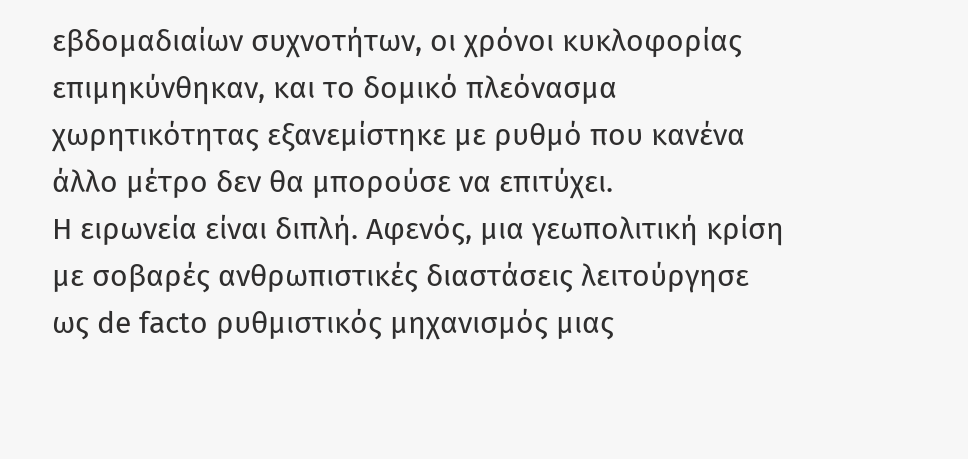εβδομαδιαίων συχνοτήτων, οι χρόνοι κυκλοφορίας επιμηκύνθηκαν, και το δομικό πλεόνασμα χωρητικότητας εξανεμίστηκε με ρυθμό που κανένα άλλο μέτρο δεν θα μπορούσε να επιτύχει.
Η ειρωνεία είναι διπλή. Αφενός, μια γεωπολιτική κρίση με σοβαρές ανθρωπιστικές διαστάσεις λειτούργησε ως de facto ρυθμιστικός μηχανισμός μιας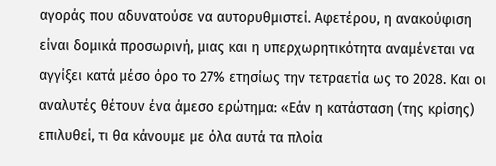αγοράς που αδυνατούσε να αυτορυθμιστεί. Αφετέρου, η ανακούφιση είναι δομικά προσωρινή, μιας και η υπερχωρητικότητα αναμένεται να αγγίξει κατά μέσο όρο το 27% ετησίως την τετραετία ως το 2028. Και οι αναλυτές θέτουν ένα άμεσο ερώτημα: «Εάν η κατάσταση (της κρίσης) επιλυθεί, τι θα κάνουμε με όλα αυτά τα πλοία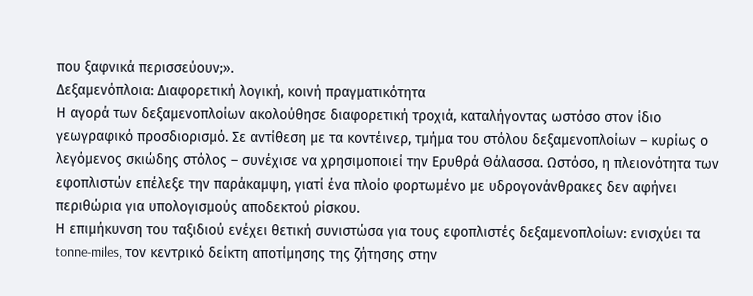που ξαφνικά περισσεύουν;».
Δεξαμενόπλοια: Διαφορετική λογική, κοινή πραγματικότητα
Η αγορά των δεξαμενοπλοίων ακολούθησε διαφορετική τροχιά, καταλήγοντας ωστόσο στον ίδιο γεωγραφικό προσδιορισμό. Σε αντίθεση με τα κοντέινερ, τμήμα του στόλου δεξαμενοπλοίων – κυρίως ο λεγόμενος σκιώδης στόλος – συνέχισε να χρησιμοποιεί την Ερυθρά Θάλασσα. Ωστόσο, η πλειονότητα των εφοπλιστών επέλεξε την παράκαμψη, γιατί ένα πλοίο φορτωμένο με υδρογονάνθρακες δεν αφήνει περιθώρια για υπολογισμούς αποδεκτού ρίσκου.
Η επιμήκυνση του ταξιδιού ενέχει θετική συνιστώσα για τους εφοπλιστές δεξαμενοπλοίων: ενισχύει τα tonne-miles, τον κεντρικό δείκτη αποτίμησης της ζήτησης στην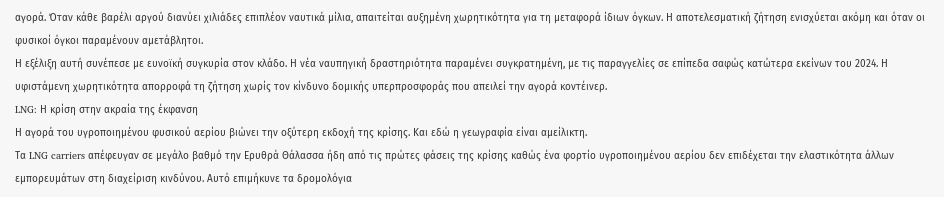αγορά. Όταν κάθε βαρέλι αργού διανύει χιλιάδες επιπλέον ναυτικά μίλια, απαιτείται αυξημένη χωρητικότητα για τη μεταφορά ίδιων όγκων. Η αποτελεσματική ζήτηση ενισχύεται ακόμη και όταν οι φυσικοί όγκοι παραμένουν αμετάβλητοι.
Η εξέλιξη αυτή συνέπεσε με ευνοϊκή συγκυρία στον κλάδο. Η νέα ναυπηγική δραστηριότητα παραμένει συγκρατημένη, με τις παραγγελίες σε επίπεδα σαφώς κατώτερα εκείνων του 2024. Η υφιστάμενη χωρητικότητα απορροφά τη ζήτηση χωρίς τον κίνδυνο δομικής υπερπροσφοράς που απειλεί την αγορά κοντέινερ.
LNG: Η κρίση στην ακραία της έκφανση
Η αγορά του υγροποιημένου φυσικού αερίου βιώνει την οξύτερη εκδοχή της κρίσης. Και εδώ η γεωγραφία είναι αμείλικτη.
Τα LNG carriers απέφευγαν σε μεγάλο βαθμό την Ερυθρά Θάλασσα ήδη από τις πρώτες φάσεις της κρίσης καθώς ένα φορτίο υγροποιημένου αερίου δεν επιδέχεται την ελαστικότητα άλλων εμπορευμάτων στη διαχείριση κινδύνου. Αυτό επιμήκυνε τα δρομολόγια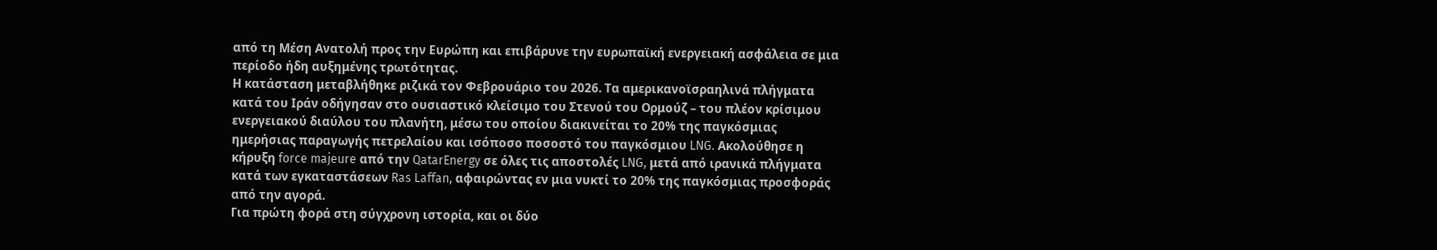από τη Μέση Ανατολή προς την Ευρώπη και επιβάρυνε την ευρωπαϊκή ενεργειακή ασφάλεια σε μια περίοδο ήδη αυξημένης τρωτότητας.
Η κατάσταση μεταβλήθηκε ριζικά τον Φεβρουάριο του 2026. Τα αμερικανοϊσραηλινά πλήγματα κατά του Ιράν οδήγησαν στο ουσιαστικό κλείσιμο του Στενού του Ορμούζ – του πλέον κρίσιμου ενεργειακού διαύλου του πλανήτη, μέσω του οποίου διακινείται το 20% της παγκόσμιας ημερήσιας παραγωγής πετρελαίου και ισόποσο ποσοστό του παγκόσμιου LNG. Ακολούθησε η κήρυξη force majeure από την QatarEnergy σε όλες τις αποστολές LNG, μετά από ιρανικά πλήγματα κατά των εγκαταστάσεων Ras Laffan, αφαιρώντας εν μια νυκτί το 20% της παγκόσμιας προσφοράς από την αγορά.
Για πρώτη φορά στη σύγχρονη ιστορία, και οι δύο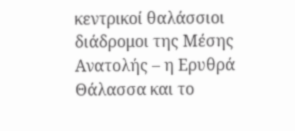κεντρικοί θαλάσσιοι διάδρομοι της Μέσης Ανατολής – η Ερυθρά Θάλασσα και το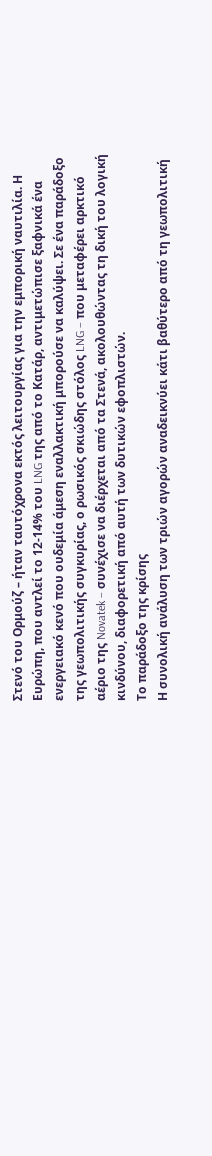Στενό του Ορμούζ – ήταν ταυτόχρονα εκτός λειτουργίας για την εμπορική ναυτιλία. Η Ευρώπη, που αντλεί το 12-14% του LNG της από το Κατάρ, αντιμετώπισε ξαφνικά ένα ενεργειακό κενό που ουδεμία άμεση εναλλακτική μπορούσε να καλύψει. Σε ένα παράδοξο της γεωπολιτικής συγκυρίας, ο ρωσικός σκιώδης στόλος LNG – που μεταφέρει αρκτικό αέριο της Novatek – συνέχισε να διέρχεται από τα Στενά, ακολουθώντας τη δική του λογική κινδύνου, διαφορετική από αυτή των δυτικών εφοπλιστών.
Το παράδοξο της κρίσης
Η συνολική ανάλυση των τριών αγορών αναδεικνύει κάτι βαθύτερο από τη γεωπολιτική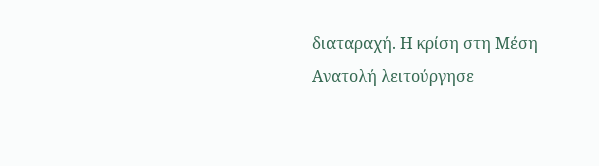διαταραχή. Η κρίση στη Μέση Ανατολή λειτούργησε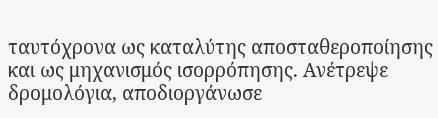ταυτόχρονα ως καταλύτης αποσταθεροποίησης και ως μηχανισμός ισορρόπησης. Ανέτρεψε δρομολόγια, αποδιοργάνωσε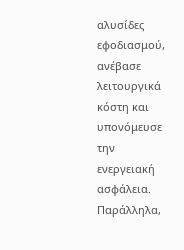αλυσίδες εφοδιασμού, ανέβασε λειτουργικά κόστη και υπονόμευσε την ενεργειακή ασφάλεια. Παράλληλα,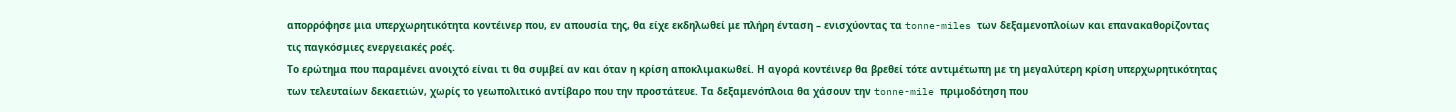απορρόφησε μια υπερχωρητικότητα κοντέινερ που, εν απουσία της, θα είχε εκδηλωθεί με πλήρη ένταση – ενισχύοντας τα tonne-miles των δεξαμενοπλοίων και επανακαθορίζοντας τις παγκόσμιες ενεργειακές ροές.
Το ερώτημα που παραμένει ανοιχτό είναι τι θα συμβεί αν και όταν η κρίση αποκλιμακωθεί. Η αγορά κοντέινερ θα βρεθεί τότε αντιμέτωπη με τη μεγαλύτερη κρίση υπερχωρητικότητας των τελευταίων δεκαετιών, χωρίς το γεωπολιτικό αντίβαρο που την προστάτευε. Τα δεξαμενόπλοια θα χάσουν την tonne-mile πριμοδότηση που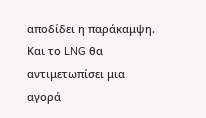αποδίδει η παράκαμψη. Και το LNG θα αντιμετωπίσει μια αγορά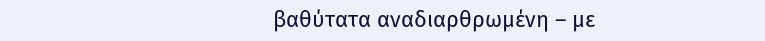βαθύτατα αναδιαρθρωμένη – με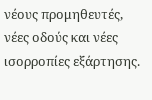νέους προμηθευτές, νέες οδούς και νέες ισορροπίες εξάρτησης.